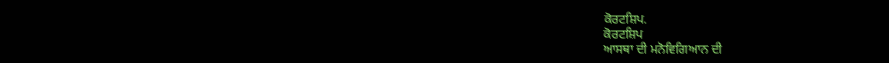ਕੋਰਟਸ਼ਿਪ.
ਕੋਰਟਸ਼ਿਪ
ਆਸਥਾ ਦੀ ਮਨੋਵਿਗਿਆਨ ਦੀ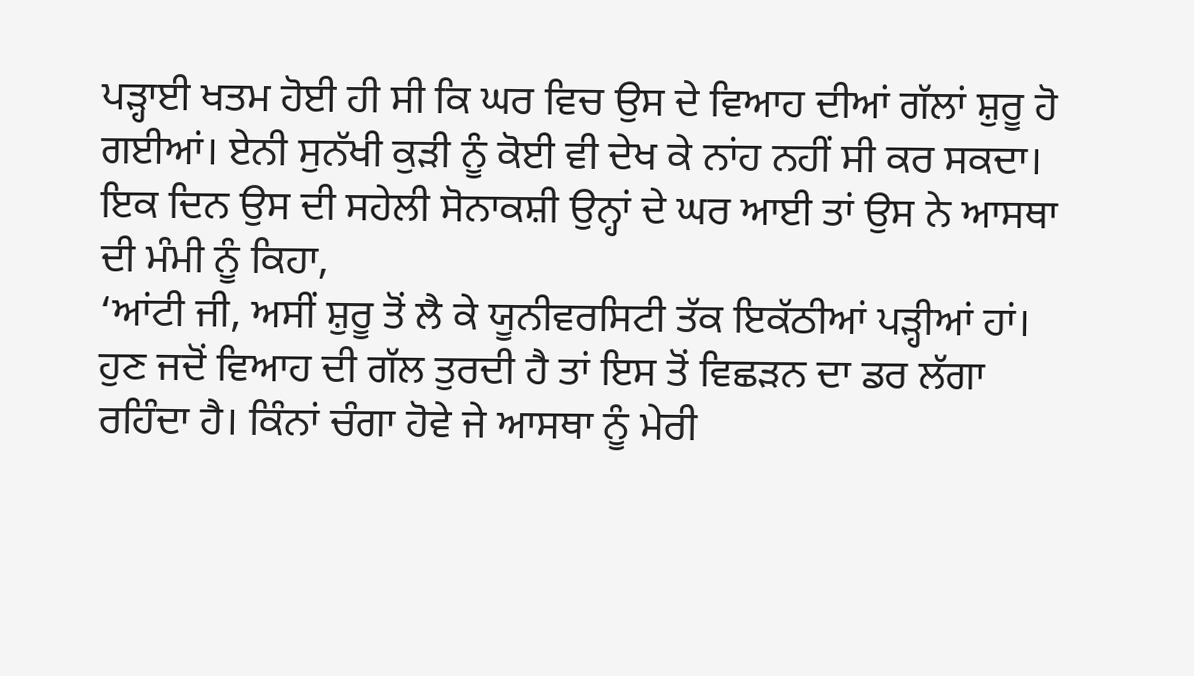ਪੜ੍ਹਾਈ ਖਤਮ ਹੋਈ ਹੀ ਸੀ ਕਿ ਘਰ ਵਿਚ ਉਸ ਦੇ ਵਿਆਹ ਦੀਆਂ ਗੱਲਾਂ ਸ਼ੁਰੂ ਹੋ ਗਈਆਂ। ਏਨੀ ਸੁਨੱਖੀ ਕੁੜੀ ਨੂੰ ਕੋਈ ਵੀ ਦੇਖ ਕੇ ਨਾਂਹ ਨਹੀਂ ਸੀ ਕਰ ਸਕਦਾ।
ਇਕ ਦਿਨ ਉਸ ਦੀ ਸਹੇਲੀ ਸੋਨਾਕਸ਼ੀ ਉਨ੍ਹਾਂ ਦੇ ਘਰ ਆਈ ਤਾਂ ਉਸ ਨੇ ਆਸਥਾ ਦੀ ਮੰਮੀ ਨੂੰ ਕਿਹਾ,
‘ਆਂਟੀ ਜੀ, ਅਸੀਂ ਸ਼ੁਰੂ ਤੋਂ ਲੈ ਕੇ ਯੂਨੀਵਰਸਿਟੀ ਤੱਕ ਇਕੱਠੀਆਂ ਪੜ੍ਹੀਆਂ ਹਾਂ। ਹੁਣ ਜਦੋਂ ਵਿਆਹ ਦੀ ਗੱਲ ਤੁਰਦੀ ਹੈ ਤਾਂ ਇਸ ਤੋਂ ਵਿਛੜਨ ਦਾ ਡਰ ਲੱਗਾ ਰਹਿੰਦਾ ਹੈ। ਕਿੰਨਾਂ ਚੰਗਾ ਹੋਵੇ ਜੇ ਆਸਥਾ ਨੂੰ ਮੇਰੀ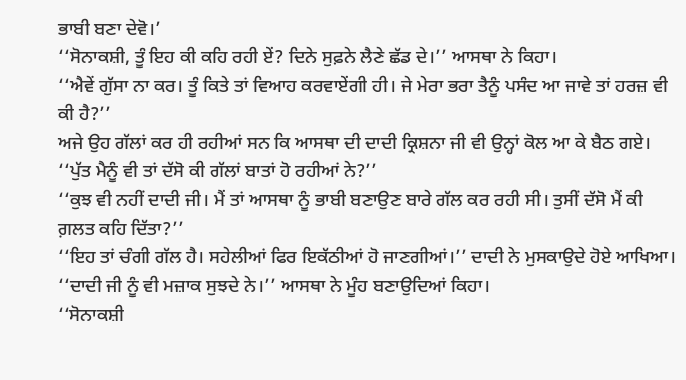ਭਾਬੀ ਬਣਾ ਦੇਵੋ।’
‘‘ਸੋਨਾਕਸ਼ੀ, ਤੂੰ ਇਹ ਕੀ ਕਹਿ ਰਹੀ ਏਂ? ਦਿਨੇ ਸੁਫ਼ਨੇ ਲੈਣੇ ਛੱਡ ਦੇ।’’ ਆਸਥਾ ਨੇ ਕਿਹਾ।
‘‘ਐਵੇਂ ਗੁੱਸਾ ਨਾ ਕਰ। ਤੂੰ ਕਿਤੇ ਤਾਂ ਵਿਆਹ ਕਰਵਾਏਂਗੀ ਹੀ। ਜੇ ਮੇਰਾ ਭਰਾ ਤੈਨੂੰ ਪਸੰਦ ਆ ਜਾਵੇ ਤਾਂ ਹਰਜ਼ ਵੀ ਕੀ ਹੈ?’’
ਅਜੇ ਉਹ ਗੱਲਾਂ ਕਰ ਹੀ ਰਹੀਆਂ ਸਨ ਕਿ ਆਸਥਾ ਦੀ ਦਾਦੀ ਕ੍ਰਿਸ਼ਨਾ ਜੀ ਵੀ ਉਨ੍ਹਾਂ ਕੋਲ ਆ ਕੇ ਬੈਠ ਗਏ।
‘‘ਪੁੱਤ ਮੈਨੂੰ ਵੀ ਤਾਂ ਦੱਸੋ ਕੀ ਗੱਲਾਂ ਬਾਤਾਂ ਹੋ ਰਹੀਆਂ ਨੇ?’’
‘‘ਕੁਝ ਵੀ ਨਹੀਂ ਦਾਦੀ ਜੀ। ਮੈਂ ਤਾਂ ਆਸਥਾ ਨੂੰ ਭਾਬੀ ਬਣਾਉਣ ਬਾਰੇ ਗੱਲ ਕਰ ਰਹੀ ਸੀ। ਤੁਸੀਂ ਦੱਸੋ ਮੈਂ ਕੀ ਗ਼ਲਤ ਕਹਿ ਦਿੱਤਾ?’’
‘‘ਇਹ ਤਾਂ ਚੰਗੀ ਗੱਲ ਹੈ। ਸਹੇਲੀਆਂ ਫਿਰ ਇਕੱਠੀਆਂ ਹੋ ਜਾਣਗੀਆਂ।’’ ਦਾਦੀ ਨੇ ਮੁਸਕਾਉਦੇ ਹੋਏ ਆਖਿਆ।
‘‘ਦਾਦੀ ਜੀ ਨੂੰ ਵੀ ਮਜ਼ਾਕ ਸੁਝਦੇ ਨੇ।’’ ਆਸਥਾ ਨੇ ਮੂੰਹ ਬਣਾਉਦਿਆਂ ਕਿਹਾ।
‘‘ਸੋਨਾਕਸ਼ੀ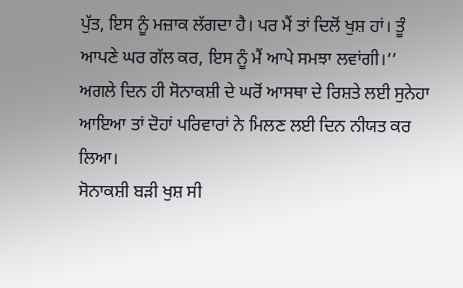ਪੁੱਤ, ਇਸ ਨੂੰ ਮਜ਼ਾਕ ਲੱਗਦਾ ਹੈ। ਪਰ ਮੈਂ ਤਾਂ ਦਿਲੋਂ ਖੁਸ਼ ਹਾਂ। ਤੂੰ ਆਪਣੇ ਘਰ ਗੱਲ ਕਰ, ਇਸ ਨੂੰ ਮੈਂ ਆਪੇ ਸਮਝਾ ਲਵਾਂਗੀ।’’
ਅਗਲੇ ਦਿਨ ਹੀ ਸੋਨਾਕਸ਼ੀ ਦੇ ਘਰੋਂ ਆਸਥਾ ਦੇ ਰਿਸ਼ਤੇ ਲਈ ਸੁਨੇਹਾ ਆਇਆ ਤਾਂ ਦੋਹਾਂ ਪਰਿਵਾਰਾਂ ਨੇ ਮਿਲਣ ਲਈ ਦਿਨ ਨੀਯਤ ਕਰ ਲਿਆ।
ਸੋਨਾਕਸ਼ੀ ਬੜੀ ਖੁਸ਼ ਸੀ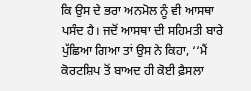ਕਿ ਉਸ ਦੇ ਭਰਾ ਅਨਮੋਲ ਨੂੰ ਵੀ ਆਸਥਾ ਪਸੰਦ ਹੈ। ਜਦੋਂ ਆਸਥਾ ਦੀ ਸਹਿਮਤੀ ਬਾਰੇ ਪੁੱਛਿਆ ਗਿਆ ਤਾਂ ਉਸ ਨੇ ਕਿਹਾ, ‘‘ਮੈਂ ਕੋਰਟਸ਼ਿਪ ਤੋਂ ਬਾਅਦ ਹੀ ਕੋਈ ਫ਼ੈਸਲਾ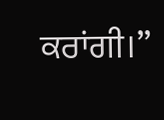ਕਰਾਂਗੀ।’’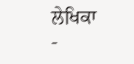ਲੇਖਿਕਾ
-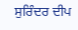ਸੁਰਿੰਦਰ ਦੀਪ